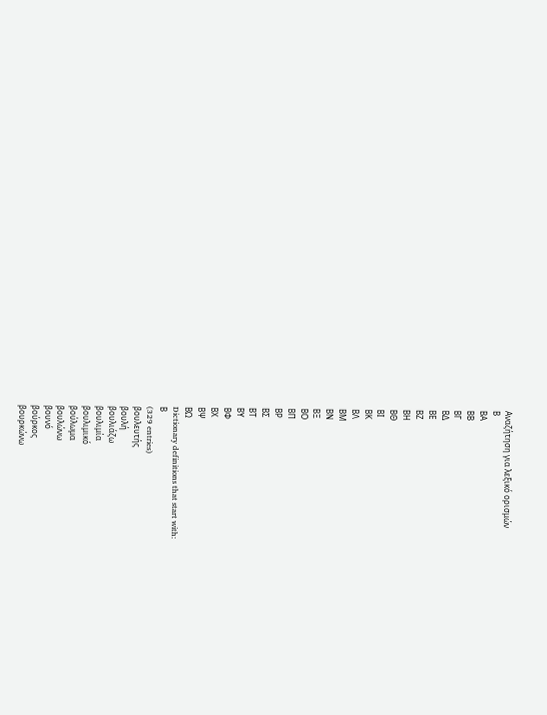Αναζήτηση για λεξικό ορισμών
Β
ΒΑ
ΒΒ
ΒΓ
ΒΔ
ΒΕ
ΒΖ
ΒΗ
ΒΘ
ΒΙ
ΒΚ
ΒΛ
ΒΜ
ΒΝ
ΒΞ
ΒΟ
ΒΠ
ΒΡ
ΒΣ
ΒΤ
ΒΥ
ΒΦ
ΒΧ
ΒΨ
ΒΩ
Dictionary definitions that start with:
Β
(329 entries)
βουλευτής
βουλή
βουλιάζω
βουλιμία
βουλιμικό
βούλωμα
βουλώνω
βουνό
βούρκος
βουρκώνω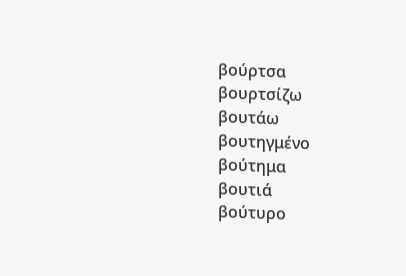βούρτσα
βουρτσίζω
βουτάω
βουτηγμένο
βούτημα
βουτιά
βούτυρο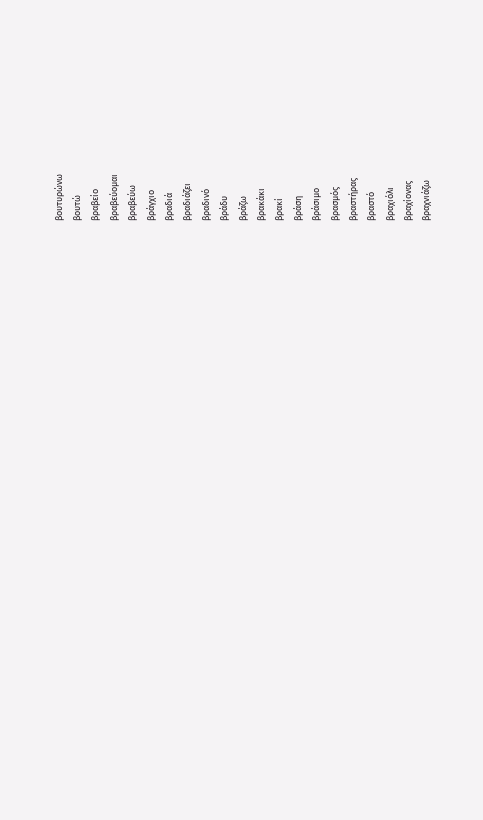βουτυρώνω
βουτώ
βραβείο
βραβεύομαι
βραβεύω
βράγχιο
βραδιά
βραδιάζει
βραδινό
βράδυ
βράζω
βρακάκι
βρακί
βράση
βράσιμο
βρασμός
βραστήρας
βραστό
βραχιόλι
βραχίονας
βραχνιάζω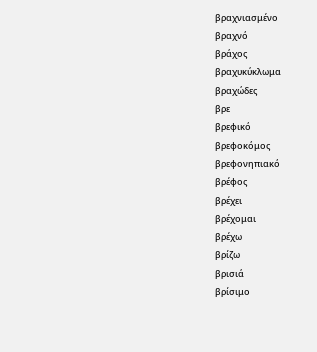βραχνιασμένο
βραχνό
βράχος
βραχυκύκλωμα
βραχώδες
βρε
βρεφικό
βρεφοκόμος
βρεφονηπιακό
βρέφος
βρέχει
βρέχομαι
βρέχω
βρίζω
βρισιά
βρίσιμο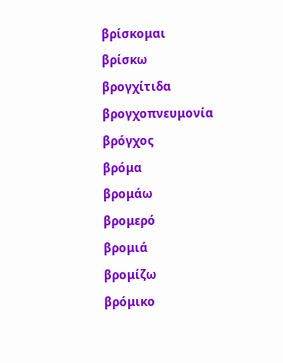βρίσκομαι
βρίσκω
βρογχίτιδα
βρογχοπνευμονία
βρόγχος
βρόμα
βρομάω
βρομερό
βρομιά
βρομίζω
βρόμικο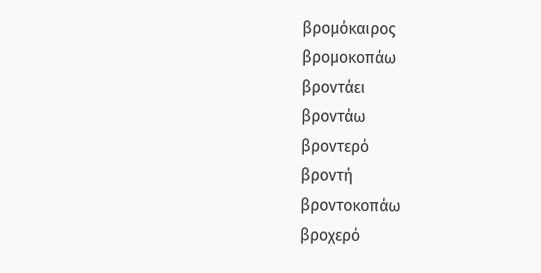βρομόκαιρος
βρομοκοπάω
βροντάει
βροντάω
βροντερό
βροντή
βροντοκοπάω
βροχερό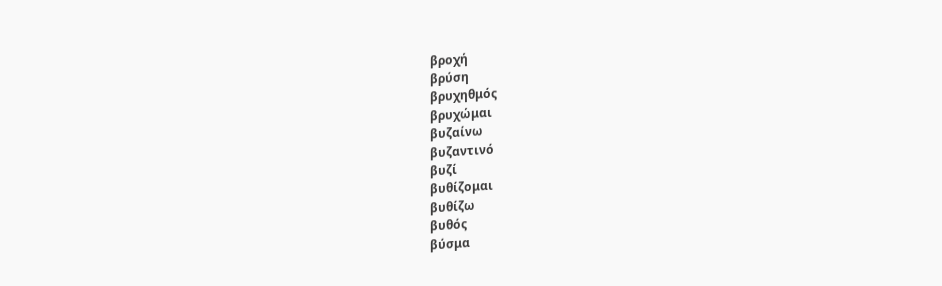βροχή
βρύση
βρυχηθμός
βρυχώμαι
βυζαίνω
βυζαντινό
βυζί
βυθίζομαι
βυθίζω
βυθός
βύσμα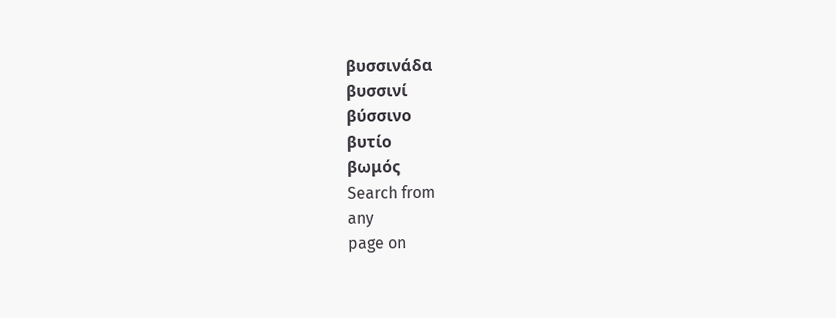βυσσινάδα
βυσσινί
βύσσινο
βυτίο
βωμός
Search from
any
page on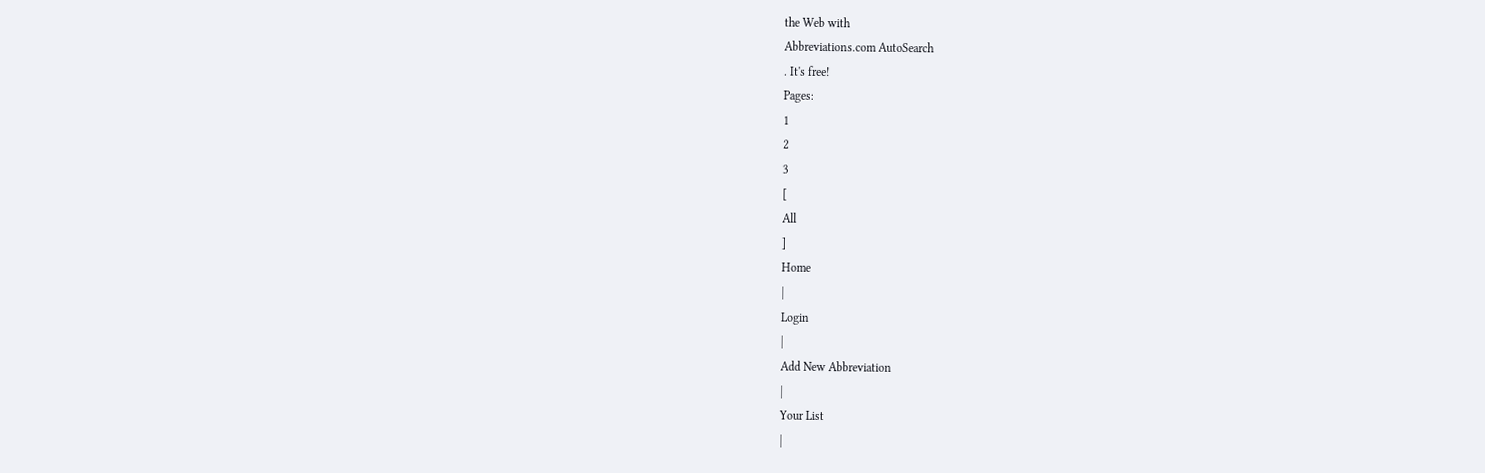the Web with
Abbreviations.com AutoSearch
. It's free!
Pages:
1
2
3
[
All
]
Home
|
Login
|
Add New Abbreviation
|
Your List
|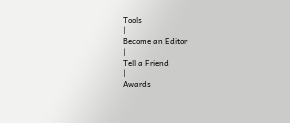Tools
|
Become an Editor
|
Tell a Friend
|
Awards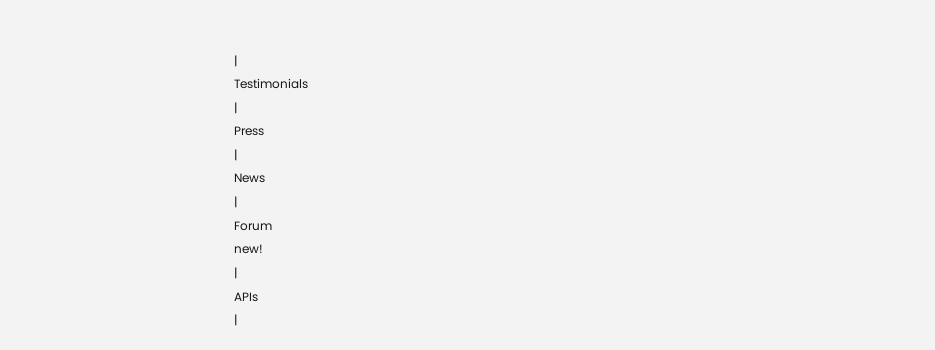|
Testimonials
|
Press
|
News
|
Forum
new!
|
APIs
|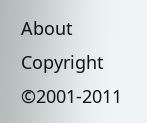About
Copyright ©2001-2011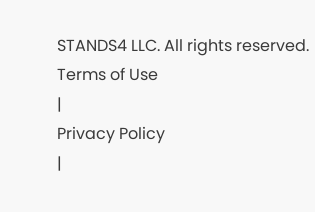STANDS4 LLC. All rights reserved.
Terms of Use
|
Privacy Policy
|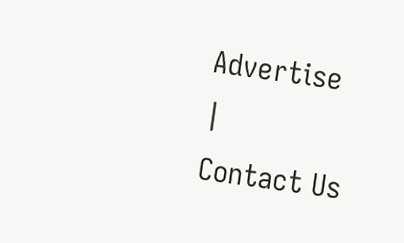Advertise
|
Contact Us